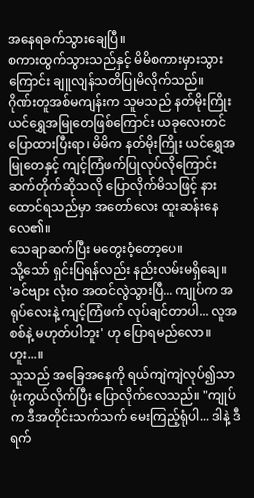အနေရခက်သွားချေပြီ။
စကားထွက်သွားသည်နှင့် မိမိစကားမှားသွားကြောင်း ချူလျန်သတိပြုမိလိုက်သည်။
ဂိုဏ်းတူအစ်မကျန်းက သူမသည် နတ်မိုးကြိုး ယင်ရွှေအမြုတေဖြစ်ကြောင်း ယခုလေးတင် ပြောထားပြီးရာ၊ မိမိက နတ်မိုးကြိုး ယင်ရွှေအမြုတေနှင့် ကျင့်ကြံဖက်ပြုလုပ်လိုကြောင်း ဆက်တိုက်ဆိုသလို ပြောလိုက်မိသဖြင့် နားထောင်ရသည်မှာ အတော်လေး ထူးဆန်းနေလေ၏။
သေချာဆက်ပြီး မတွေးဝံ့တော့ပေ။
သို့သော် ရှင်းပြရန်လည်း နည်းလမ်းမရှိချေ။
'ခင်ဗျား လုံးဝ အထင်လွဲသွားပြီ... ကျုပ်က အရုပ်လေးနဲ့ ကျင့်ကြံဖက် လုပ်ချင်တာပါ... လူအစစ်နဲ့ မဟုတ်ပါဘူး' ဟု ပြောရမည်လော။
ဟူး...။
သူသည် အခြေအနေကို ရယ်ကျဲကျဲလုပ်၍သာ ဖုံးကွယ်လိုက်ပြီး ပြောလိုက်လေသည်။ "ကျုပ်က ဒီအတိုင်းသက်သက် မေးကြည့်ရုံပါ... ဒါနဲ့ ဒီရက်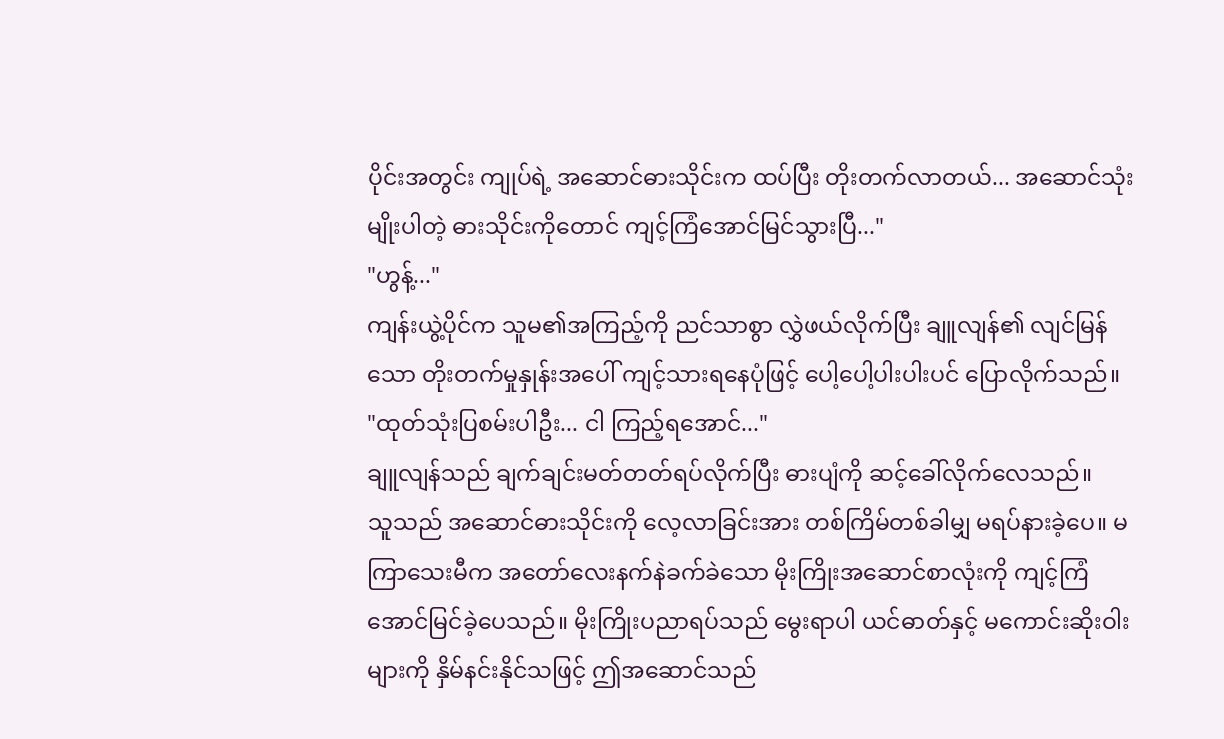ပိုင်းအတွင်း ကျုပ်ရဲ့ အဆောင်ဓားသိုင်းက ထပ်ပြီး တိုးတက်လာတယ်... အဆောင်သုံးမျိုးပါတဲ့ ဓားသိုင်းကိုတောင် ကျင့်ကြံအောင်မြင်သွားပြီ..."
"ဟွန့်..."
ကျန်းယွဲ့ပိုင်က သူမ၏အကြည့်ကို ညင်သာစွာ လွှဲဖယ်လိုက်ပြီး ချူလျန်၏ လျင်မြန်သော တိုးတက်မှုနှုန်းအပေါ် ကျင့်သားရနေပုံဖြင့် ပေါ့ပေါ့ပါးပါးပင် ပြောလိုက်သည်။ "ထုတ်သုံးပြစမ်းပါဦး... ငါ ကြည့်ရအောင်..."
ချူလျန်သည် ချက်ချင်းမတ်တတ်ရပ်လိုက်ပြီး ဓားပျံကို ဆင့်ခေါ်လိုက်လေသည်။
သူသည် အဆောင်ဓားသိုင်းကို လေ့လာခြင်းအား တစ်ကြိမ်တစ်ခါမျှ မရပ်နားခဲ့ပေ။ မကြာသေးမီက အတော်လေးနက်နဲခက်ခဲသော မိုးကြိုးအဆောင်စာလုံးကို ကျင့်ကြံအောင်မြင်ခဲ့ပေသည်။ မိုးကြိုးပညာရပ်သည် မွေးရာပါ ယင်ဓာတ်နှင့် မကောင်းဆိုးဝါးများကို နှိမ်နင်းနိုင်သဖြင့် ဤအဆောင်သည်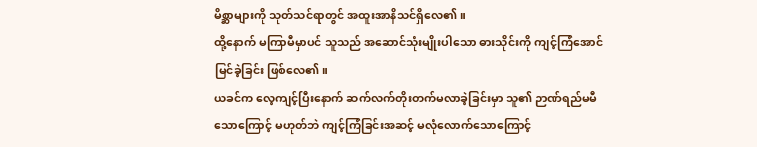မိစ္ဆာများကို သုတ်သင်ရာတွင် အထူးအာနိသင်ရှိလေ၏။
ထို့နောက် မကြာမီမှာပင် သူသည် အဆောင်သုံးမျိုးပါသော ဓားသိုင်းကို ကျင့်ကြံအောင်မြင်ခဲ့ခြင်း ဖြစ်လေ၏။
ယခင်က လေ့ကျင့်ပြီးနောက် ဆက်လက်တိုးတက်မလာခဲ့ခြင်းမှာ သူ၏ ဉာဏ်ရည်မမီသောကြောင့် မဟုတ်ဘဲ ကျင့်ကြံခြင်းအဆင့် မလုံလောက်သောကြောင့်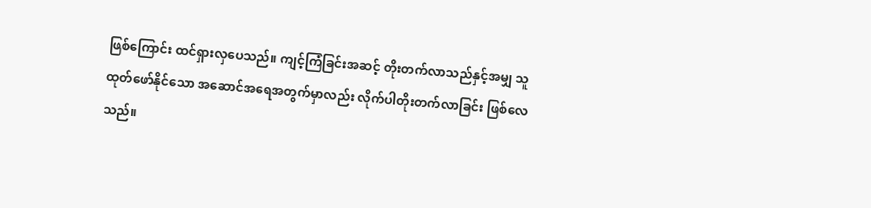ဖြစ်ကြောင်း ထင်ရှားလှပေသည်။ ကျင့်ကြံခြင်းအဆင့် တိုးတက်လာသည်နှင့်အမျှ သူ ထုတ်ဖော်နိုင်သော အဆောင်အရေအတွက်မှာလည်း လိုက်ပါတိုးတက်လာခြင်း ဖြစ်လေသည်။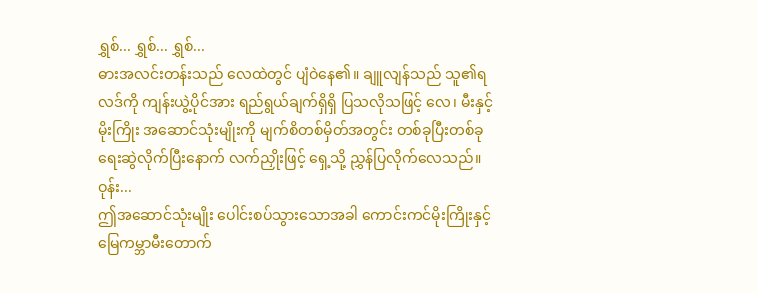ရွှစ်... ရွှစ်... ရွှစ်...
ဓားအလင်းတန်းသည် လေထဲတွင် ပျံဝဲနေ၏။ ချူလျန်သည် သူ၏ရလဒ်ကို ကျန်းယွဲ့ပိုင်အား ရည်ရွယ်ချက်ရှိရှိ ပြသလိုသဖြင့် လေ၊ မီးနှင့် မိုးကြိုး အဆောင်သုံးမျိုးကို မျက်စိတစ်မှိတ်အတွင်း တစ်ခုပြီးတစ်ခု ရေးဆွဲလိုက်ပြီးနောက် လက်ညှိုးဖြင့် ရှေ့သို့ ညွှန်ပြလိုက်လေသည်။
ဝုန်း...
ဤအဆောင်သုံးမျိုး ပေါင်းစပ်သွားသောအခါ ကောင်းကင်မိုးကြိုးနှင့် မြေကမ္ဘာမီးတောက်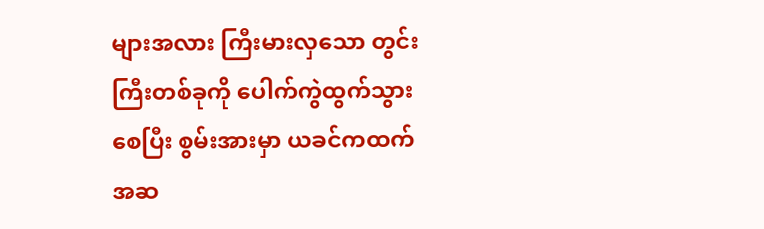များအလား ကြီးမားလှသော တွင်းကြီးတစ်ခုကို ပေါက်ကွဲထွက်သွားစေပြီး စွမ်းအားမှာ ယခင်ကထက် အဆ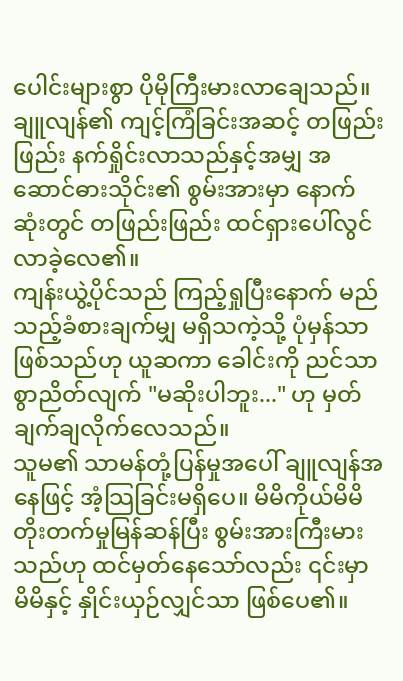ပေါင်းများစွာ ပိုမိုကြီးမားလာချေသည်။
ချူလျန်၏ ကျင့်ကြံခြင်းအဆင့် တဖြည်းဖြည်း နက်ရှိုင်းလာသည်နှင့်အမျှ အဆောင်ဓားသိုင်း၏ စွမ်းအားမှာ နောက်ဆုံးတွင် တဖြည်းဖြည်း ထင်ရှားပေါ်လွင်လာခဲ့လေ၏။
ကျန်းယွဲ့ပိုင်သည် ကြည့်ရှုပြီးနောက် မည်သည့်ခံစားချက်မျှ မရှိသကဲ့သို့ ပုံမှန်သာဖြစ်သည်ဟု ယူဆကာ ခေါင်းကို ညင်သာစွာညိတ်လျက် "မဆိုးပါဘူး..." ဟု မှတ်ချက်ချလိုက်လေသည်။
သူမ၏ သာမန်တုံ့ပြန်မှုအပေါ် ချူလျန်အနေဖြင့် အံ့သြခြင်းမရှိပေ။ မိမိကိုယ်မိမိ တိုးတက်မှုမြန်ဆန်ပြီး စွမ်းအားကြီးမားသည်ဟု ထင်မှတ်နေသော်လည်း ၎င်းမှာ မိမိနှင့် နှိုင်းယှဉ်လျှင်သာ ဖြစ်ပေ၏။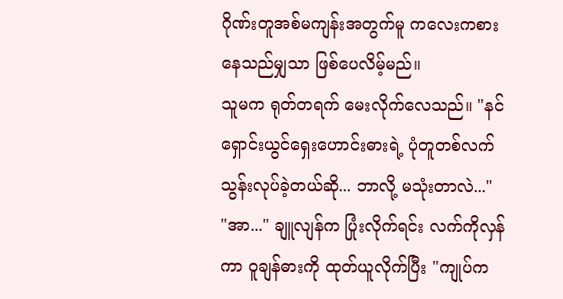ဂိုဏ်းတူအစ်မကျန်းအတွက်မူ ကလေးကစားနေသည်မျှသာ ဖြစ်ပေလိမ့်မည်။
သူမက ရုတ်တရက် မေးလိုက်လေသည်။ "နင် ရှောင်းယွင်ရှေးဟောင်းဓားရဲ့ ပုံတူတစ်လက် သွန်းလုပ်ခဲ့တယ်ဆို... ဘာလို့ မသုံးတာလဲ..."
"အာ..." ချူလျန်က ပြုံးလိုက်ရင်း လက်ကိုလှန်ကာ ဝူချန်ဓားကို ထုတ်ယူလိုက်ပြီး "ကျုပ်က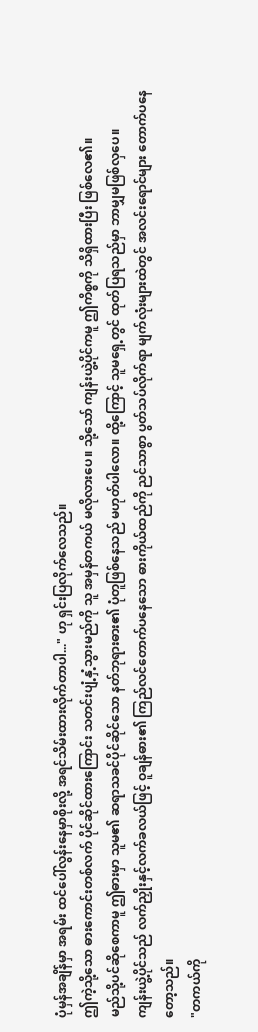ပုံမှန်အချိန်မှာ အရမ်း ထင်ပေါ်လွန်းနေမှာစိုးလို့ အရင်သိမ်းထားလိုက်တာပါ..." ဟု ရှင်းပြလိုက်လေသည်။
ဤကဲ့သို့သော ဓားကောင်းတစ်လက် ပိုင်ဆိုင်ထားကြောင်း သတင်းပျံ့နှံ့သွားမည်ကို သူ အမှန်တကယ် မလိုလားပေ။ သို့သော် ကျန်းယွဲ့ပိုင်ကမူ ဤကိစ္စကို သိရှိထားပြီး ဖြစ်လေ၏။
မည်သို့ပင်ဆိုစေကာမူ ဤဓားမှာ သူမ၏ ဆရာသခင်ပိုင်ဆိုင်သော နတ်ဘုရားဓား၏ ပုံတူဖြစ်နေသည် မဟုတ်ပါလော။ ထို့ကြောင့် သူမရှေ့တွင် ထုတ်ပြရသည်မှာ ဘာမျှမဖြစ်လှပေ။
ကျန်းယွဲ့ပိုင်သည် လက်ညှိုးနှင့်လက်ခလယ်ဖြင့် ဝူချန်ဓား၏ ကြည်လင်တောက်ပနေသော ဓားကိုယ်ထည်ကို ညင်သာစွာ ပွတ်သပ်လိုက်ရာ မျက်လုံးများထဲတွင် အလင်းရောင်များ တောက်ပနေတော့သည်။
"တကယ်ကို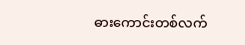ဓားကောင်းတစ်လက်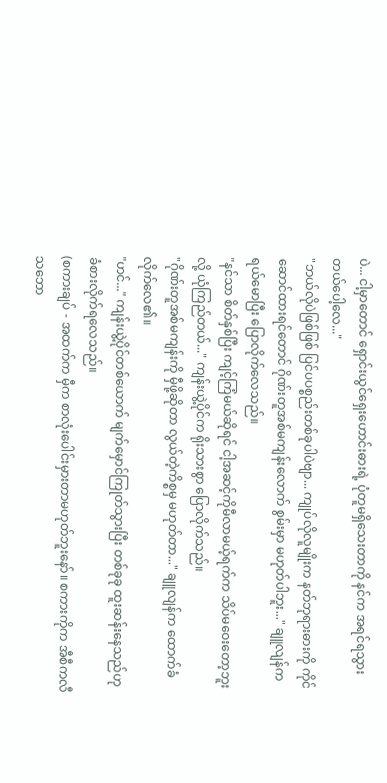ပဲ... ငါ့မှာတောင် ရှောင်းယွင်ရှေးဟောင်းဓားရဲ့ ပုံတူမရှိသေးတာကို နင်က အရင်ရသွားတယ်ပေါ့လေ..."
"ဘယ်လိုပဲဖြစ်ဖြစ် ပြင်ပပစ္စည်းတစ်ခုပါပဲဗျာ... ကျုပ်လိုလူမျိုးက နတ်ဘုရားဓားကို ကိုင်ဆောင်ထားရင်တောင် ဂိုဏ်းတူအစ်မကျန်းလောက် စွမ်းမှာ မဟုတ်ပါဘူး..." ချူလျန်က ရယ်မောပြီး ပြောလိုက်လေသည်။
"နင်သာ စိတ်နှစ်ပြီး ကျင့်ကြံမယ်ဆိုရင် ငါ့အဆင့်ကိုမီလာမယ့်ရက်က သိပ်မဝေးတော့ဘူးလို့ ယုံကြည်တယ်..." ကျန်းယွဲ့ပိုင်က ရိုးသားစွာ ပြောလိုက်သည်။
"ဂိုဏ်းတူအစ်မကျန်းကို မှီဖို့ဆိုတာ လွယ်တဲ့ကိစ္စမှ မဟုတ်တာ..." ချူလျန်က ထောက်ခံလိုက်လေ၏။
"ဟင်..." ကျန်းယွဲ့ပိုင်တစ်ယောက် မျက်မှောင်ကြုတ်သွားပြီး တစ်ခုခု ထူးဆန်းနေသည်ဟု ခံစားလိုက်ရလေသည်။
(စကားချပ် - အထက်က မှီက စာလုံးပေါင်းမှားတာမဟုတ်ဘူးနော်။ စကားကိုက အီစီကလီသဘော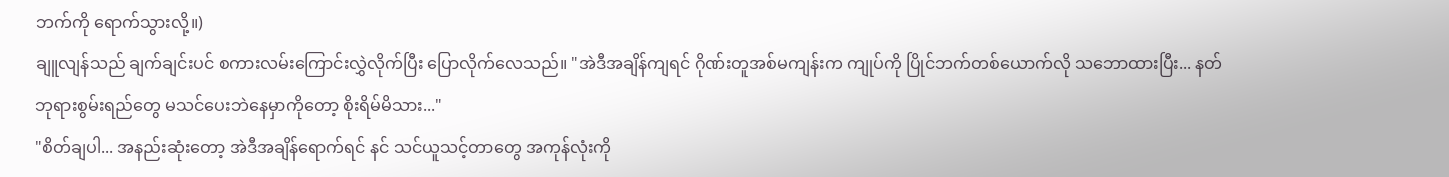ဘက်ကို ရောက်သွားလို့။)
ချူလျန်သည် ချက်ချင်းပင် စကားလမ်းကြောင်းလွှဲလိုက်ပြီး ပြောလိုက်လေသည်။ "အဲဒီအချိန်ကျရင် ဂိုဏ်းတူအစ်မကျန်းက ကျုပ်ကို ပြိုင်ဘက်တစ်ယောက်လို သဘောထားပြီး... နတ်ဘုရားစွမ်းရည်တွေ မသင်ပေးဘဲနေမှာကိုတော့ စိုးရိမ်မိသား..."
"စိတ်ချပါ... အနည်းဆုံးတော့ အဲဒီအချိန်ရောက်ရင် နင် သင်ယူသင့်တာတွေ အကုန်လုံးကို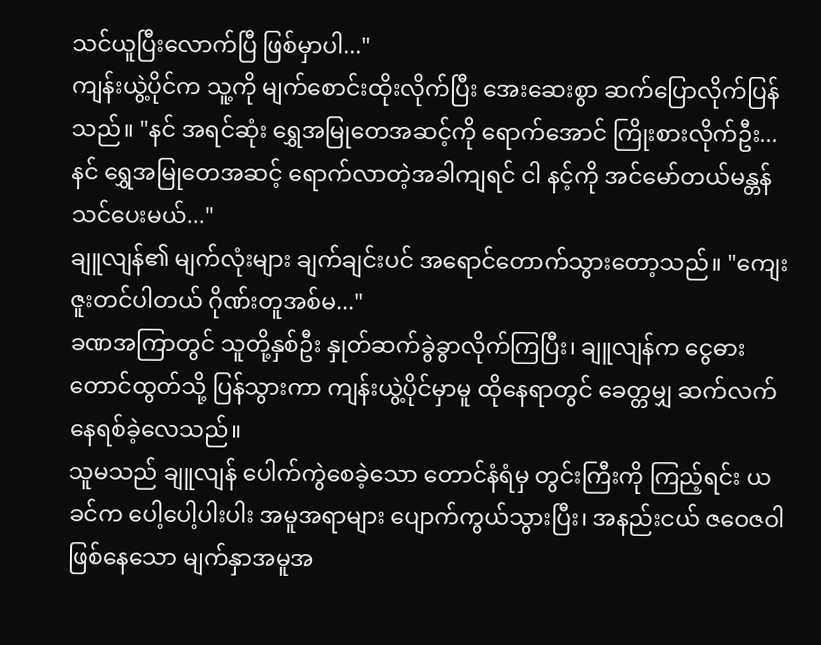သင်ယူပြီးလောက်ပြီ ဖြစ်မှာပါ..."
ကျန်းယွဲ့ပိုင်က သူ့ကို မျက်စောင်းထိုးလိုက်ပြီး အေးဆေးစွာ ဆက်ပြောလိုက်ပြန်သည်။ "နင် အရင်ဆုံး ရွှေအမြုတေအဆင့်ကို ရောက်အောင် ကြိုးစားလိုက်ဦး... နင် ရွှေအမြုတေအဆင့် ရောက်လာတဲ့အခါကျရင် ငါ နင့်ကို အင်မော်တယ်မန္တန် သင်ပေးမယ်..."
ချူလျန်၏ မျက်လုံးများ ချက်ချင်းပင် အရောင်တောက်သွားတော့သည်။ "ကျေးဇူးတင်ပါတယ် ဂိုဏ်းတူအစ်မ..."
ခဏအကြာတွင် သူတို့နှစ်ဦး နှုတ်ဆက်ခွဲခွာလိုက်ကြပြီး၊ ချူလျန်က ငွေဓားတောင်ထွတ်သို့ ပြန်သွားကာ ကျန်းယွဲ့ပိုင်မှာမူ ထိုနေရာတွင် ခေတ္တမျှ ဆက်လက် နေရစ်ခဲ့လေသည်။
သူမသည် ချူလျန် ပေါက်ကွဲစေခဲ့သော တောင်နံရံမှ တွင်းကြီးကို ကြည့်ရင်း ယခင်က ပေါ့ပေါ့ပါးပါး အမူအရာများ ပျောက်ကွယ်သွားပြီး၊ အနည်းငယ် ဇဝေဇဝါဖြစ်နေသော မျက်နှာအမူအ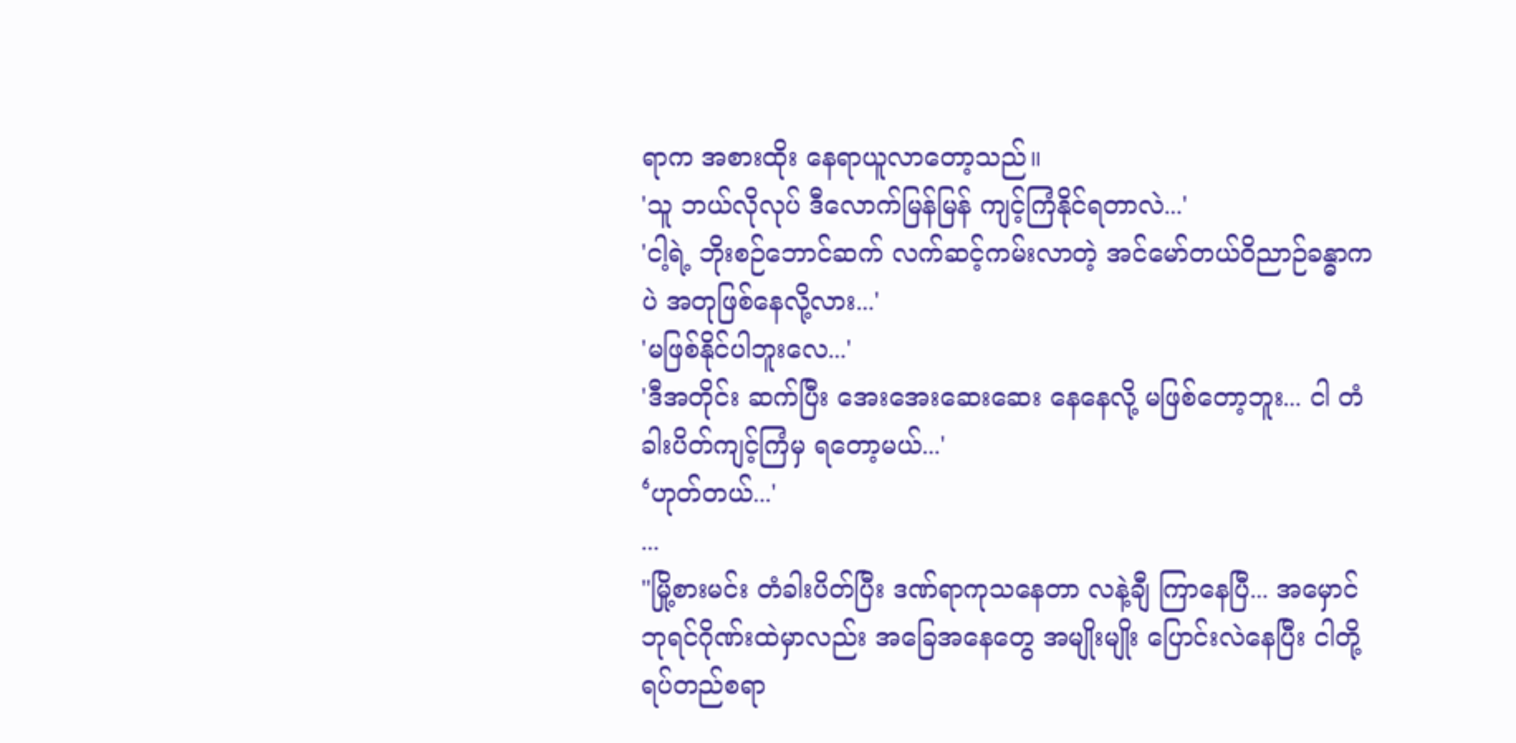ရာက အစားထိုး နေရာယူလာတော့သည်။
'သူ ဘယ်လိုလုပ် ဒီလောက်မြန်မြန် ကျင့်ကြံနိုင်ရတာလဲ...'
'ငါ့ရဲ့ ဘိုးစဉ်ဘောင်ဆက် လက်ဆင့်ကမ်းလာတဲ့ အင်မော်တယ်ဝိညာဉ်ခန္ဓာကပဲ အတုဖြစ်နေလို့လား...'
'မဖြစ်နိုင်ပါဘူးလေ...'
'ဒီအတိုင်း ဆက်ပြီး အေးအေးဆေးဆေး နေနေလို့ မဖြစ်တော့ဘူး... ငါ တံခါးပိတ်ကျင့်ကြံမှ ရတော့မယ်...'
‘ဟုတ်တယ်...'
...
"မြို့စားမင်း တံခါးပိတ်ပြီး ဒဏ်ရာကုသနေတာ လနဲ့ချီ ကြာနေပြီ... အမှောင်ဘုရင်ဂိုဏ်းထဲမှာလည်း အခြေအနေတွေ အမျိုးမျိုး ပြောင်းလဲနေပြီး ငါတို့ရပ်တည်စရာ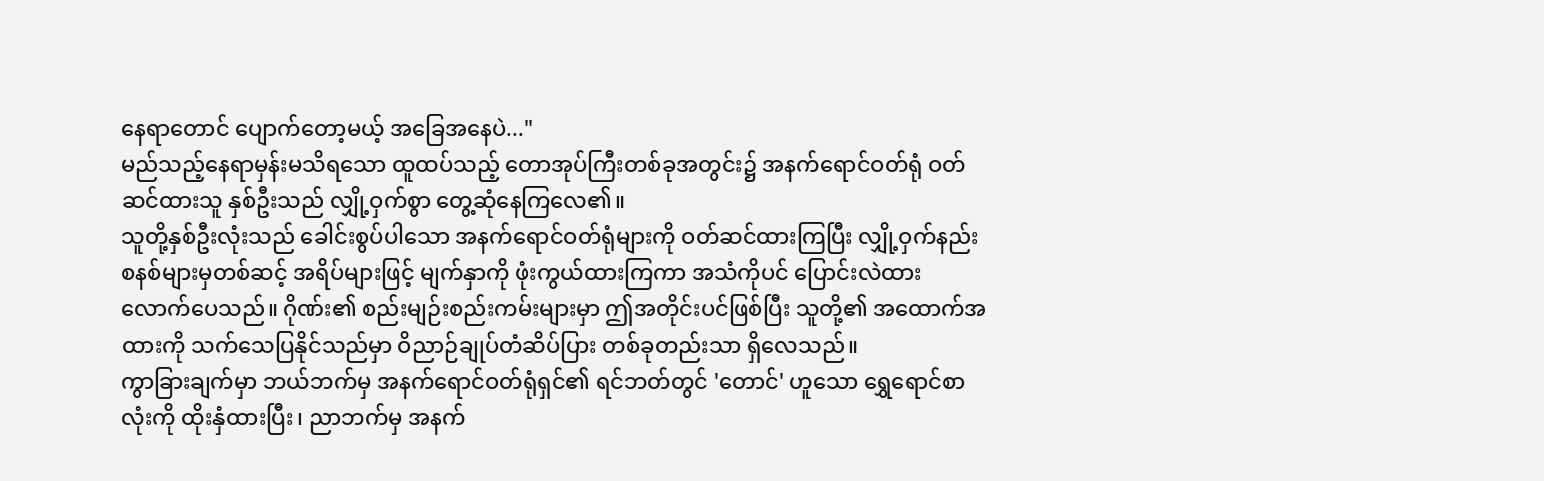နေရာတောင် ပျောက်တော့မယ့် အခြေအနေပဲ..."
မည်သည့်နေရာမှန်းမသိရသော ထူထပ်သည့် တောအုပ်ကြီးတစ်ခုအတွင်း၌ အနက်ရောင်ဝတ်ရုံ ဝတ်ဆင်ထားသူ နှစ်ဦးသည် လျှို့ဝှက်စွာ တွေ့ဆုံနေကြလေ၏။
သူတို့နှစ်ဦးလုံးသည် ခေါင်းစွပ်ပါသော အနက်ရောင်ဝတ်ရုံများကို ဝတ်ဆင်ထားကြပြီး လျှို့ဝှက်နည်းစနစ်များမှတစ်ဆင့် အရိပ်များဖြင့် မျက်နှာကို ဖုံးကွယ်ထားကြကာ အသံကိုပင် ပြောင်းလဲထားလောက်ပေသည်။ ဂိုဏ်း၏ စည်းမျဉ်းစည်းကမ်းများမှာ ဤအတိုင်းပင်ဖြစ်ပြီး သူတို့၏ အထောက်အထားကို သက်သေပြနိုင်သည်မှာ ဝိညာဉ်ချုပ်တံဆိပ်ပြား တစ်ခုတည်းသာ ရှိလေသည်။
ကွာခြားချက်မှာ ဘယ်ဘက်မှ အနက်ရောင်ဝတ်ရုံရှင်၏ ရင်ဘတ်တွင် 'တောင်' ဟူသော ရွှေရောင်စာလုံးကို ထိုးနှံထားပြီး၊ ညာဘက်မှ အနက်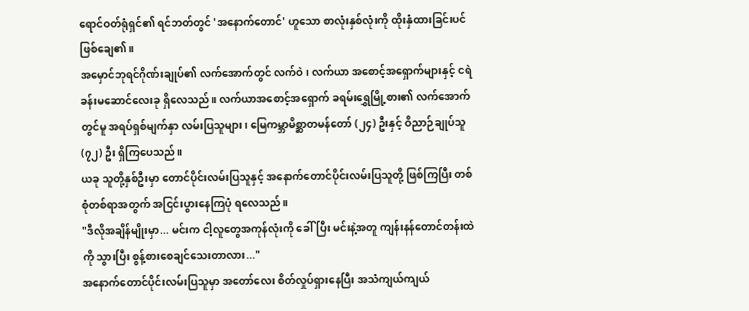ရောင်ဝတ်ရုံရှင်၏ ရင်ဘတ်တွင် 'အနောက်တောင်' ဟူသော စာလုံးနှစ်လုံးကို ထိုးနှံထားခြင်းပင် ဖြစ်ချေ၏။
အမှောင်ဘုရင်ဂိုဏ်းချုပ်၏ လက်အောက်တွင် လက်ဝဲ၊ လက်ယာ အစောင့်အရှောက်များနှင့် ငရဲခန်းမဆောင်လေးခု ရှိလေသည်။ လက်ယာအစောင့်အရှောက် ခရမ်းရွှေမြို့စား၏ လက်အောက်တွင်မူ အရပ်ရှစ်မျက်နှာ လမ်းပြသူများ၊ မြေကမ္ဘာမိစ္ဆာတမန်တော် (၂၄) ဦးနှင့် ဝိညာဉ်ချုပ်သူ (၇၂) ဦး ရှိကြပေသည်။
ယခု သူတို့နှစ်ဦးမှာ တောင်ပိုင်းလမ်းပြသူနှင့် အနောက်တောင်ပိုင်းလမ်းပြသူတို့ ဖြစ်ကြပြီး တစ်စုံတစ်ရာအတွက် အငြင်းပွားနေကြပုံ ရလေသည်။
"ဒီလိုအချိန်မျိုးမှာ... မင်းက ငါ့လူတွေအကုန်လုံးကို ခေါ်ပြီး မင်းနဲ့အတူ ကျန်းနန်တောင်တန်းထဲကို သွားပြီး စွန့်စားစေချင်သေးတာလား..."
အနောက်တောင်ပိုင်းလမ်းပြသူမှာ အတော်လေး စိတ်လှုပ်ရှားနေပြီး အသံကျယ်ကျယ်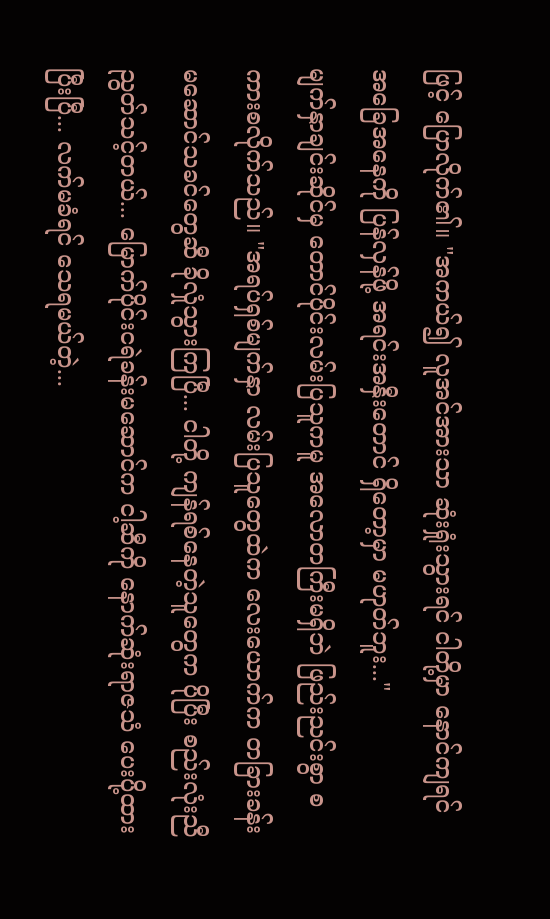ဖြင့် ပြောလိုက်၏။ "အကယ်၍ လူအင်အားသာ ဆုံးရှုံးသွားရင် ငါတို့မှာ နောင်ကျရင် အခြေအနေကို ပြန်လှန်ဖို့ အရင်းအနှီးတောင် ရှိတော့မှာ မဟုတ်ဘူး..."
မျက်နှာချင်းဆိုင်မှ တောင်ပိုင်းလမ်းပြသူကမူ အလောတကြီးမရှိဘဲ ဖြည်းညင်းစွာ စကားစလိုက်သည်။ "အရပ်ရှစ်မျက်နှာ လမ်းပြသူတွေထဲက လေးယောက်က တခြားခန်းမဆောင်သခင်တွေဆီ ခိုလှုံသွားကြပြီ... ငါတို့ ကျန်ရစ်နေတဲ့သူတွေက ပိုပြီး စည်းလုံးညီညွတ်သင့်တယ်... မြောက်ပိုင်းငရဲခန်းမဆောင်က ငါ့ဆီကို နောက်ဆုံးရာဇသံ ပေးပို့ထားပြီးပြီ... လက်မခံရင် သေရမယ်တဲ့...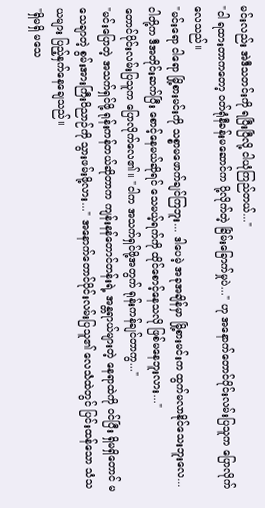မင်းလည်း အဲဒီသတင်းကို ရပြီးပြီလို့ ငါယုံကြည်တယ်..."
"ငါ ရထားတာကတော့ ဝတ်ရုံနီခန်းမဆောင်က ပို့လိုက်တဲ့ ခြိမ်းခြောက်မှုပဲ..." ဟု အနောက်တောင်ပိုင်းလမ်းပြသူက ပြောလိုက်လေသည်။
"မင်းရော ငါရော မြို့စားမင်းကို သစ္စာမဖောက်ချင်ကြဘူး... ဒါပေမဲ့ အခုအချိန်မှာ မြို့စားမင်းက ထွက်မလာနိုင်သေးဘူးလေ... ငါတို့က ဒီအတိုင်းဆက်ပြီး စောင့်နေမယ်ဆိုရင် သေမယ့်ရက်ကို ထိုင်စောင့်နေသလို ဖြစ်မနေဘူးလား..."
တောင်ပိုင်းလမ်းပြသူက ပြောလိုက်လေ၏။ "ငါက အသက်ရှင်ဖို့အတွက် ရုန်းကန်ချင်တာကွ..."
"မင်းပြောတဲ့ အသက်ရှင်ဖို့ ရုန်းကန်တယ်ဆိုတာက ကျန်းနန်တောင်တန်းရဲ့ အန္တရာယ်များတဲ့ နေရာထဲကို ဝင်ပြီး ရှိမရှိတောင် မသေချာတဲ့ စွမ်းအားကြီးဝိညာဉ်ကို သွားဖမ်းဖို့လား..." အနောက်တောင်ပိုင်းလမ်းပြသူ၏ လေသံထဲတွင် ပြင်းထန်သော သံသယများ ပြည့်နှက်နေချေသည်။
"ရှိမရှိ မသေ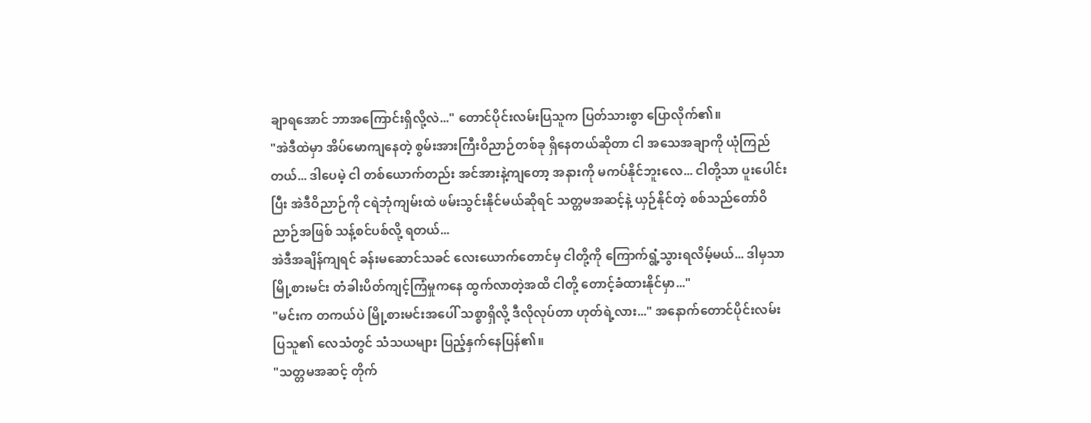ချာရအောင် ဘာအကြောင်းရှိလို့လဲ..." တောင်ပိုင်းလမ်းပြသူက ပြတ်သားစွာ ပြောလိုက်၏။
"အဲဒီထဲမှာ အိပ်မောကျနေတဲ့ စွမ်းအားကြီးဝိညာဉ်တစ်ခု ရှိနေတယ်ဆိုတာ ငါ အသေအချာကို ယုံကြည်တယ်... ဒါပေမဲ့ ငါ တစ်ယောက်တည်း အင်အားနဲ့ကျတော့ အနားကို မကပ်နိုင်ဘူးလေ... ငါတို့သာ ပူးပေါင်းပြီး အဲဒီဝိညာဉ်ကို ငရဲဘုံကျမ်းထဲ ဖမ်းသွင်းနိုင်မယ်ဆိုရင် သတ္တမအဆင့်နဲ့ ယှဉ်နိုင်တဲ့ စစ်သည်တော်ဝိညာဉ်အဖြစ် သန့်စင်ပစ်လို့ ရတယ်...
အဲဒီအချိန်ကျရင် ခန်းမဆောင်သခင် လေးယောက်တောင်မှ ငါတို့ကို ကြောက်ရွံ့သွားရလိမ့်မယ်... ဒါမှသာ မြို့စားမင်း တံခါးပိတ်ကျင့်ကြံမှုကနေ ထွက်လာတဲ့အထိ ငါတို့ တောင့်ခံထားနိုင်မှာ..."
"မင်းက တကယ်ပဲ မြို့စားမင်းအပေါ် သစ္စာရှိလို့ ဒီလိုလုပ်တာ ဟုတ်ရဲ့လား..." အနောက်တောင်ပိုင်းလမ်းပြသူ၏ လေသံတွင် သံသယများ ပြည့်နှက်နေပြန်၏။
"သတ္တမအဆင့် တိုက်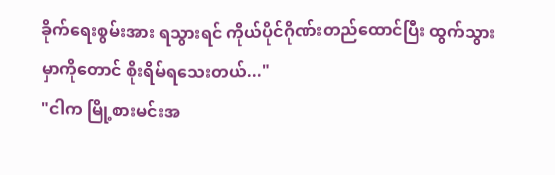ခိုက်ရေးစွမ်းအား ရသွားရင် ကိုယ်ပိုင်ဂိုဏ်းတည်ထောင်ပြီး ထွက်သွားမှာကိုတောင် စိုးရိမ်ရသေးတယ်..."
"ငါက မြို့စားမင်းအ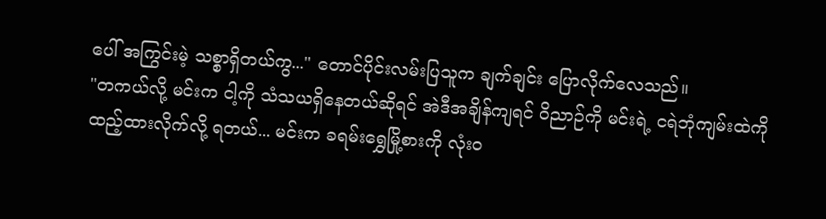ပေါ် အကြွင်းမဲ့ သစ္စာရှိတယ်ကွ..." တောင်ပိုင်းလမ်းပြသူက ချက်ချင်း ပြောလိုက်လေသည်။
"တကယ်လို့ မင်းက ငါ့ကို သံသယရှိနေတယ်ဆိုရင် အဲဒီအချိန်ကျရင် ဝိညာဉ်ကို မင်းရဲ့ ငရဲဘုံကျမ်းထဲကို ထည့်ထားလိုက်လို့ ရတယ်... မင်းက ခရမ်းရွှေမြို့စားကို လုံးဝ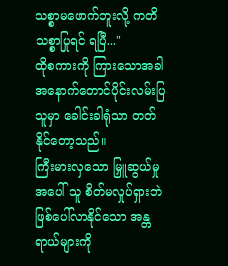သစ္စာမဖောက်ဘူးလို့ ကတိသစ္စာပြုရင် ရပြီ..."
ထိုစကားကို ကြားသောအခါ အနောက်တောင်ပိုင်းလမ်းပြသူမှာ ခေါင်းခါရုံသာ တတ်နိုင်တော့သည်။
ကြီးမားလှသော မြှူဆွယ်မှုအပေါ် သူ စိတ်မလှုပ်ရှားဘဲ ဖြစ်ပေါ်လာနိုင်သော အန္တရာယ်များကို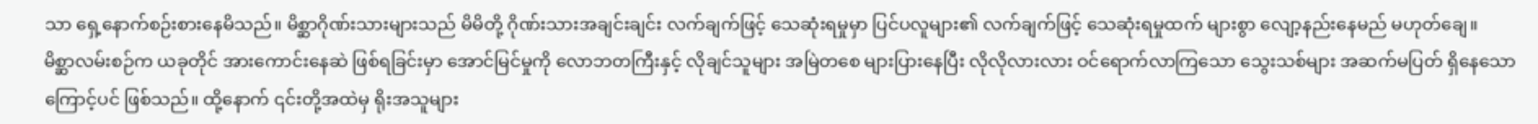သာ ရှေ့နောက်စဉ်းစားနေမိသည်။ မိစ္ဆာဂိုဏ်းသားများသည် မိမိတို့ ဂိုဏ်းသားအချင်းချင်း လက်ချက်ဖြင့် သေဆုံးရမှုမှာ ပြင်ပလူများ၏ လက်ချက်ဖြင့် သေဆုံးရမှုထက် များစွာ လျော့နည်းနေမည် မဟုတ်ချေ။
မိစ္ဆာလမ်းစဉ်က ယခုတိုင် အားကောင်းနေဆဲ ဖြစ်ရခြင်းမှာ အောင်မြင်မှုကို လောဘတကြီးနှင့် လိုချင်သူများ အမြဲတစေ များပြားနေပြီး လိုလိုလားလား ဝင်ရောက်လာကြသော သွေးသစ်များ အဆက်မပြတ် ရှိနေသောကြောင့်ပင် ဖြစ်သည်။ ထို့နောက် ၎င်းတို့အထဲမှ ရိုးအသူများ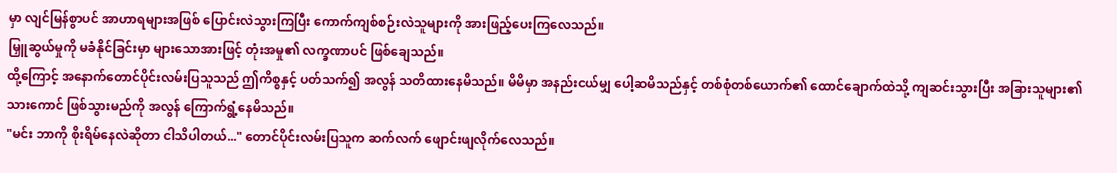မှာ လျင်မြန်စွာပင် အာဟာရများအဖြစ် ပြောင်းလဲသွားကြပြီး ကောက်ကျစ်စဉ်းလဲသူများကို အားဖြည့်ပေးကြလေသည်။
မြှူဆွယ်မှုကို မခံနိုင်ခြင်းမှာ များသောအားဖြင့် တုံးအမှု၏ လက္ခဏာပင် ဖြစ်ချေသည်။
ထို့ကြောင့် အနောက်တောင်ပိုင်းလမ်းပြသူသည် ဤကိစ္စနှင့် ပတ်သက်၍ အလွန် သတိထားနေမိသည်။ မိမိမှာ အနည်းငယ်မျှ ပေါ့ဆမိသည်နှင့် တစ်စုံတစ်ယောက်၏ ထောင်ချောက်ထဲသို့ ကျဆင်းသွားပြီး အခြားသူများ၏ သားကောင် ဖြစ်သွားမည်ကို အလွန် ကြောက်ရွံ့နေမိသည်။
"မင်း ဘာကို စိုးရိမ်နေလဲဆိုတာ ငါသိပါတယ်..." တောင်ပိုင်းလမ်းပြသူက ဆက်လက် ဖျောင်းဖျလိုက်လေသည်။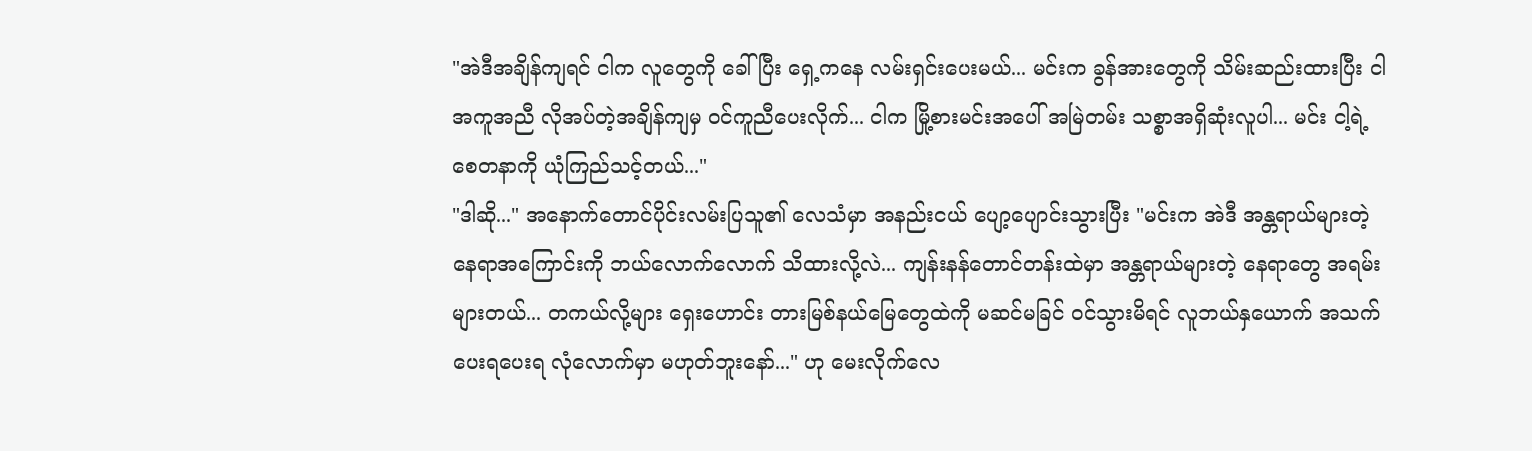"အဲဒီအချိန်ကျရင် ငါက လူတွေကို ခေါ်ပြီး ရှေ့ကနေ လမ်းရှင်းပေးမယ်... မင်းက ခွန်အားတွေကို သိမ်းဆည်းထားပြီး ငါ အကူအညီ လိုအပ်တဲ့အချိန်ကျမှ ဝင်ကူညီပေးလိုက်... ငါက မြို့စားမင်းအပေါ် အမြဲတမ်း သစ္စာအရှိဆုံးလူပါ... မင်း ငါ့ရဲ့ စေတနာကို ယုံကြည်သင့်တယ်..."
"ဒါဆို..." အနောက်တောင်ပိုင်းလမ်းပြသူ၏ လေသံမှာ အနည်းငယ် ပျော့ပျောင်းသွားပြီး "မင်းက အဲဒီ အန္တရာယ်များတဲ့ နေရာအကြောင်းကို ဘယ်လောက်လောက် သိထားလို့လဲ... ကျန်းနန်တောင်တန်းထဲမှာ အန္တရာယ်များတဲ့ နေရာတွေ အရမ်းများတယ်... တကယ်လို့များ ရှေးဟောင်း တားမြစ်နယ်မြေတွေထဲကို မဆင်မခြင် ဝင်သွားမိရင် လူဘယ်နှယောက် အသက်ပေးရပေးရ လုံလောက်မှာ မဟုတ်ဘူးနော်..." ဟု မေးလိုက်လေ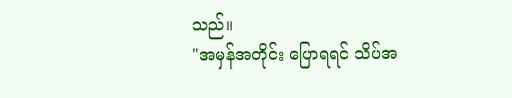သည်။
"အမှန်အတိုင်း ပြောရရင် သိပ်အ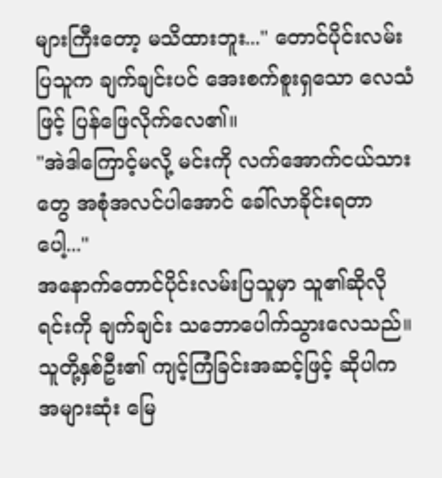များကြီးတော့ မသိထားဘူး..." တောင်ပိုင်းလမ်းပြသူက ချက်ချင်းပင် အေးစက်စူးရှသော လေသံဖြင့် ပြန်ဖြေလိုက်လေ၏။
"အဲဒါကြောင့်မလို့ မင်းကို လက်အောက်ငယ်သားတွေ အစုံအလင်ပါအောင် ခေါ်လာခိုင်းရတာပေါ့..."
အနောက်တောင်ပိုင်းလမ်းပြသူမှာ သူ၏ဆိုလိုရင်းကို ချက်ချင်း သဘောပေါက်သွားလေသည်။ သူတို့နှစ်ဦး၏ ကျင့်ကြံခြင်းအဆင့်ဖြင့် ဆိုပါက အများဆုံး မြေ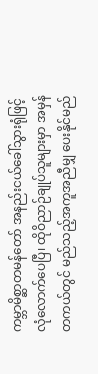ကမ္ဘာမိစ္ဆာတမန်တော် အနည်းငယ်ခေါ်သွားရုံဖြင့် လုံလောက်ပေပြီ၊ ထိုဝိညာဉ်ချုပ်သူများမှာ အမှန်တကယ်တွင် မည်သည့်အကူအညီမျှ ပေးနိုင်မည်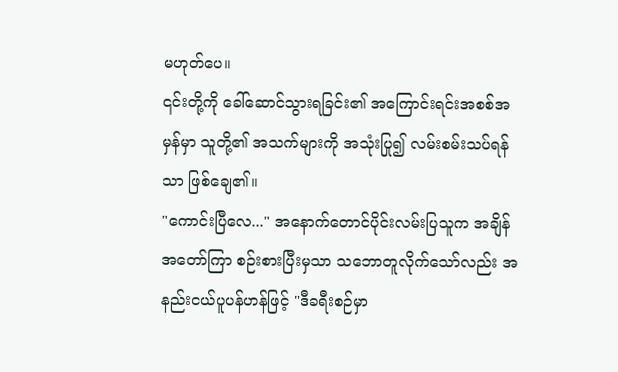မဟုတ်ပေ။
၎င်းတို့ကို ခေါ်ဆောင်သွားရခြင်း၏ အကြောင်းရင်းအစစ်အမှန်မှာ သူတို့၏ အသက်များကို အသုံးပြု၍ လမ်းစမ်းသပ်ရန်သာ ဖြစ်ချေ၏။
"ကောင်းပြီလေ..." အနောက်တောင်ပိုင်းလမ်းပြသူက အချိန်အတော်ကြာ စဉ်းစားပြီးမှသာ သဘောတူလိုက်သော်လည်း အနည်းငယ်ပူပန်ဟန်ဖြင့် "ဒီခရီးစဉ်မှာ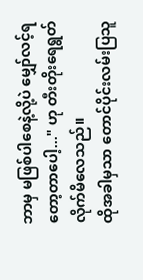ဘာမှ မဖြစ်ပါစေနဲ့လို့ပဲ မျှော်လင့်ရတော့တာပေါ့..." ဟု တီးတိုးရေရွတ်လိုက်မိလေသည်။
ထိုအခါမှသာ တောင်ပိုင်းလမ်းပြသူ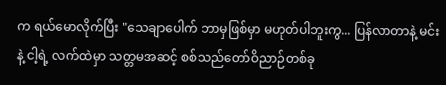က ရယ်မောလိုက်ပြီး "သေချာပေါက် ဘာမှဖြစ်မှာ မဟုတ်ပါဘူးကွ... ပြန်လာတာနဲ့ မင်းနဲ့ ငါ့ရဲ့ လက်ထဲမှာ သတ္တမအဆင့် စစ်သည်တော်ဝိညာဉ်တစ်ခု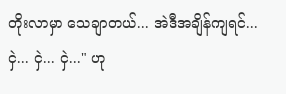တိုးလာမှာ သေချာတယ်... အဲဒီအချိန်ကျရင်... ငှဲ... ငှဲ... ငှဲ..." ဟု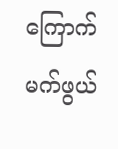ကြောက်မက်ဖွယ်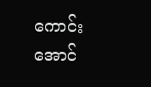ကောင်းအောင်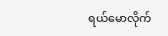ရယ်မောလိုက်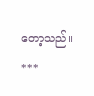တော့သည်။
***